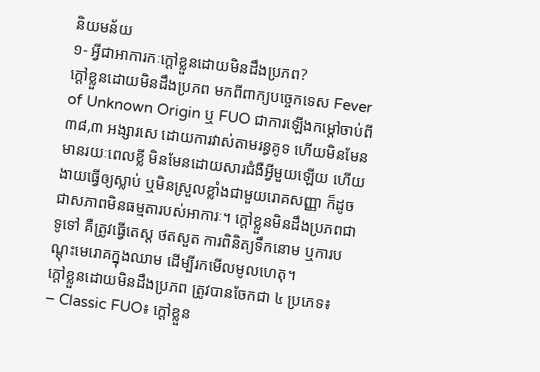និយមន័យ
១‑ អ្វីជាអាការកៈក្តៅខ្លួនដោយមិនដឹងប្រភព?
ក្តៅខ្លួនដោយមិនដឹងប្រភព មកពីពាក្យបច្ចេកទេស Fever of Unknown Origin ឬ FUO ជាការឡើងកម្តៅចាប់ពី ៣៨,៣ អង្សារសេ ដោយការវាស់តាមរន្ធគូទ ហើយមិនមែនមានរយៈពេលខ្លី មិនមែនដោយសារជំងឺអ្វីមួយឡើយ ហើយងាយធ្វើឲ្យស្លាប់ ឬមិនស្រួលខ្លាំងជាមួយរោគសញ្ញា ក៏ដូចជាសភាពមិនធម្មតារបស់អាការៈ។ ក្តៅខ្លួនមិនដឹងប្រភពជាទូទៅ គឺត្រូវធ្វើតេស្ត ថតសួត ការពិនិត្យទឹកនោម ឬការបណ្តុះមេរោគក្នុងឈាម ដើម្បីរកមើលមូលហេតុ។
ក្តៅខ្លួនដោយមិនដឹងប្រភព ត្រូវបានចែកជា ៤ ប្រភេទ៖
– Classic FUO៖ ក្តៅខ្លួន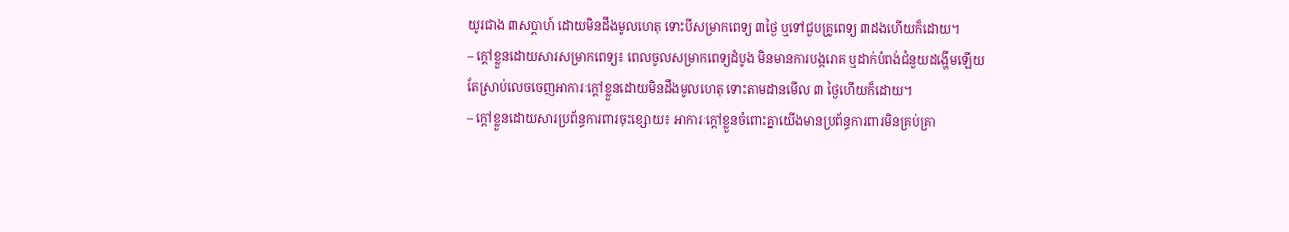យូរជាង ៣សប្តាហ៍ ដោយមិនដឹងមូលហេតុ ទោះបីសម្រាកពេទ្យ ៣ថ្ងៃ ឬទៅជួបគ្រូពេទ្យ ៣ដងហើយក៏ដោយ។
– ក្តៅខ្លួនដោយសារសម្រាកពេទ្យ៖ ពេលចូលសម្រាកពេទ្យដំបូង មិនមានការបង្ករោគ ឬដាក់បំពង់ជំនួយដង្ហើមឡើយ តែស្រាប់លេចចេញអាការៈក្តៅខ្លួនដោយមិនដឹងមូលហេតុ ទោះតាមដានមើល ៣ ថ្ងៃហើយក៏ដោយ។
– ក្តៅខ្លួនដោយសារប្រព័ន្ធការពារចុះខ្សោយ៖ អាការៈក្តៅខ្លួនចំពោះគ្នាយើងមានប្រព័ន្ធការពារមិនគ្រប់គ្រា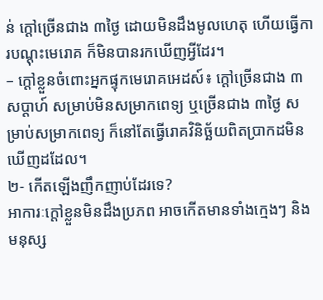ន់ ក្តៅច្រើនជាង ៣ថ្ងៃ ដោយមិនដឹងមូលហេតុ ហើយធ្វើការបណ្តុះមេរោគ ក៏មិនបានរកឃើញអ្វីដែរ។
– ក្តៅខ្លួនចំពោះអ្នកផ្ទុកមេរោគអេដស៍៖ ក្តៅច្រើនជាង ៣សប្តាហ៍ សម្រាប់មិនសម្រាកពេទ្យ ឬច្រើនជាង ៣ថ្ងៃ សម្រាប់សម្រាកពេទ្យ ក៏នៅតែធ្វើរោគវិនិច្ឆ័យពិតប្រាកដមិនឃើញដដែល។
២- កើតឡើងញឹកញាប់ដែរទេ?
អាការៈក្តៅខ្លួនមិនដឹងប្រភព អាចកើតមានទាំងក្មេងៗ និងមនុស្ស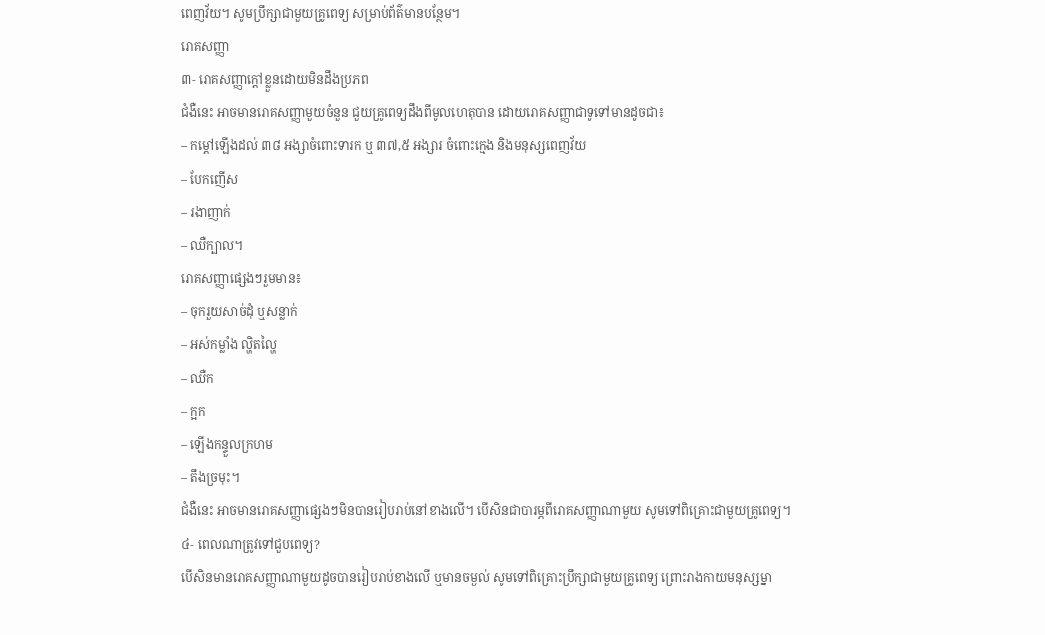ពេញវ័យ។ សូមប្រឹក្សាជាមួយគ្រូពេទ្យ សម្រាប់ព័ត៌មានបន្ថែម។
រោគសញ្ញា
៣‑ រោគសញ្ញាក្តៅខ្លួនដោយមិនដឹងប្រភព
ជំងឺនេះ អាចមានរោគសញ្ញាមួយចំនួន ជួយគ្រូពេទ្យដឹងពីមូលហេតុបាន ដោយរោគសញ្ញាជាទូទៅមានដូចជា៖
– កម្តៅឡើងដល់ ៣៨ អង្សាចំពោះទារក ឬ ៣៧,៥ អង្សារ ចំពោះក្មេង និងមនុស្សពេញវ័យ
– បែកញើស
– រងាញាក់
– ឈឺក្បាល។
រោគសញ្ញាផ្សេងៗរួមមាន៖
– ចុករួយសាច់ដុំ ឬសន្លាក់
– អស់កម្លាំង ល្ហិតល្ហៃ
– ឈឺក
– ក្អក
– ឡើងកន្ទួលក្រហម
– តឹងច្រមុះ។
ជំងឺនេះ អាចមានរោគសញ្ញាផ្សេងៗមិនបានរៀបរាប់នៅខាងលើ។ បើសិនជាបារម្ភពីរោគសញ្ញាណាមួយ សូមទៅពិគ្រោះជាមួយគ្រូពេទ្យ។
៤‑ ពេលណាត្រូវទៅជួបពេទ្យ?
បើសិនមានរោគសញ្ញាណាមួយដូចបានរៀបរាប់ខាងលើ ឬមានចម្ងល់ សូមទៅពិគ្រោះប្រឹក្សាជាមួយគ្រូពេទ្យ ព្រោះរាងកាយមនុស្សម្នា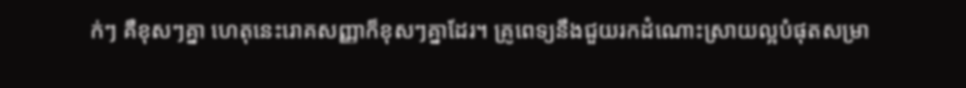ក់ៗ គឺខុសៗគ្នា ហេតុនេះរោគសញ្ញាក៏ខុសៗគ្នាដែរ។ គ្រូពេទ្យនឹងជួយរកដំណោះស្រាយល្អបំផុតសម្រា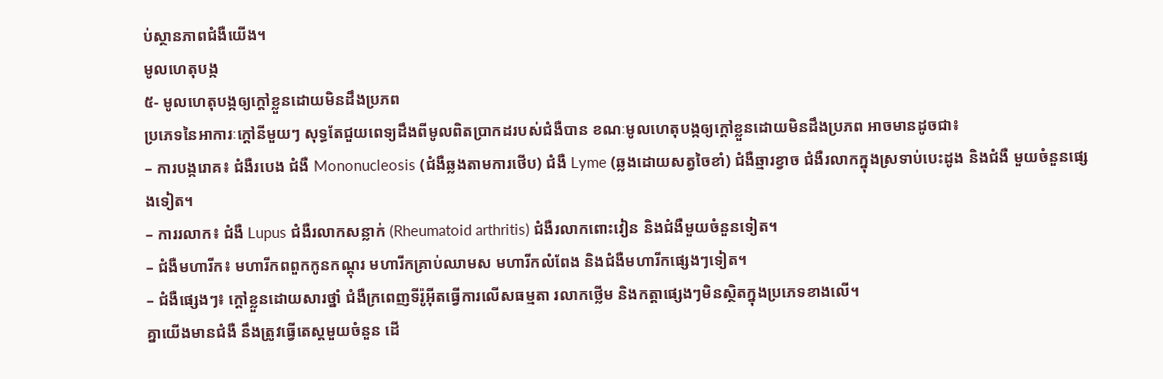ប់ស្ថានភាពជំងឺយើង។
មូលហេតុបង្ក
៥‑ មូលហេតុបង្កឲ្យក្តៅខ្លួនដោយមិនដឹងប្រភព
ប្រភេទនៃអាការៈក្តៅនីមួយៗ សុទ្ធតែជួយពេទ្យដឹងពីមូលពិតប្រាកដរបស់ជំងឺបាន ខណៈមូលហេតុបង្កឲ្យក្តៅខ្លួនដោយមិនដឹងប្រភព អាចមានដូចជា៖
– ការបង្ករោគ៖ ជំងឺរបេង ជំងឺ Mononucleosis (ជំងឺឆ្លងតាមការថើប) ជំងឺ Lyme (ឆ្លងដោយសត្វចៃខាំ) ជំងឺឆ្មារខ្វាច ជំងឺរលាកក្នុងស្រទាប់បេះដូង និងជំងឺ មួយចំនួនផ្សេងទៀត។
– ការរលាក៖ ជំងឺ Lupus ជំងឺរលាកសន្លាក់ (Rheumatoid arthritis) ជំងឺរលាកពោះវៀន និងជំងឺមួយចំនួនទៀត។
– ជំងឺមហារីក៖ មហារីកពពួកកូនកណ្តុរ មហារីកគ្រាប់ឈាមស មហារីកលំពែង និងជំងឺមហារីកផ្សេងៗទៀត។
– ជំងឺផ្សេងៗ៖ ក្តៅខ្លួនដោយសារថ្នាំ ជំងឺក្រពេញទីរ៉ូអ៊ីតធ្វើការលើសធម្មតា រលាកថ្លើម និងកត្តាផ្សេងៗមិនស្ថិតក្នុងប្រភេទខាងលើ។
គ្នាយើងមានជំងឺ នឹងត្រូវធ្វើតេស្តមួយចំនួន ដើ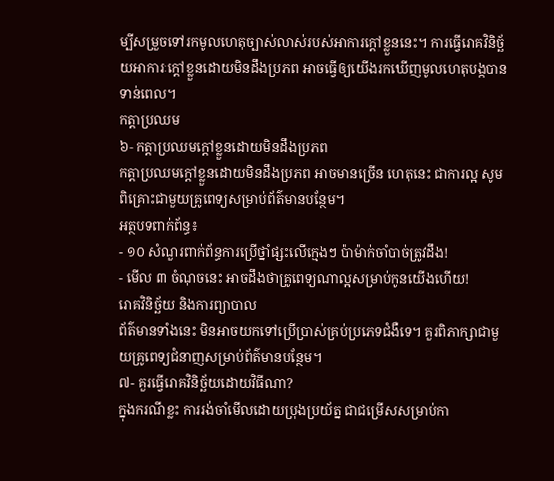ម្បីសម្រួចទៅរកមូលហេតុច្បាស់លាស់របស់អាការក្តៅខ្លួននេះ។ ការធ្វើរោគវិនិច្ឆ័យអាការៈក្តៅខ្លួនដោយមិនដឹងប្រភព អាចធ្វើឲ្យយើងរកឃើញមូលហេតុបង្កបានទាន់ពេល។
កត្តាប្រឈម
៦‑ កត្តាប្រឈមក្តៅខ្លួនដោយមិនដឹងប្រភព
កត្តាប្រឈមក្តៅខ្លួនដោយមិនដឹងប្រភព អាចមានច្រើន ហេតុនេះ ជាការល្អ សូមពិគ្រោះជាមួយគ្រូពេទ្យសម្រាប់ព័ត៌មានបន្ថែម។
អត្ថបទពាក់ព័ន្ធ៖
- ១០ សំណួរពាក់ព័ន្ធការប្រើថ្នាំផ្សះលើក្មេងៗ ប៉ាម៉ាក់ចាំបាច់ត្រូវដឹង!
- មើល ៣ ចំណុចនេះ អាចដឹងថាគ្រូពេទ្យណាល្អសម្រាប់កូនយើងហើយ!
រោគវិនិច្ឆ័យ និងការព្យាបាល
ព័ត៌មានទាំងនេះ មិនអាចយកទៅប្រើប្រាស់គ្រប់ប្រភេទជំងឺទេ។ គួរពិភាក្សាជាមួយគ្រូពេទ្យជំនាញសម្រាប់ព័ត៌មានបន្ថែម។
៧- គួរធ្វើរោគវិនិច្ឆ័យដោយវិធីណា?
ក្នុងករណីខ្លះ ការរង់ចាំមើលដោយប្រុងប្រយ័ត្ន ជាជម្រើសសម្រាប់កា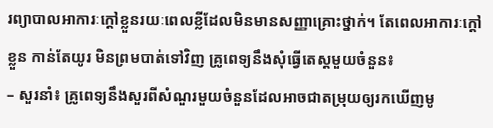រព្យាបាលអាការៈក្តៅខ្លួនរយៈពេលខ្លីដែលមិនមានសញ្ញាគ្រោះថ្នាក់។ តែពេលអាការៈក្តៅខ្លួន កាន់តែយូរ មិនព្រមបាត់ទៅវិញ គ្រូពេទ្យនឹងសុំធ្វើតេស្តមួយចំនួន៖
– សួរនាំ៖ គ្រូពេទ្យនឹងសួរពីសំណួរមួយចំនួនដែលអាចជាតម្រុយឲ្យរកឃើញមូ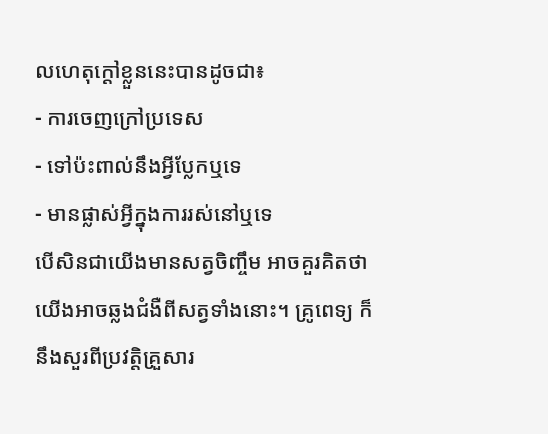លហេតុក្តៅខ្លួននេះបានដូចជា៖
- ការចេញក្រៅប្រទេស
- ទៅប៉ះពាល់នឹងអ្វីប្លែកឬទេ
- មានផ្លាស់អ្វីក្នុងការរស់នៅឬទេ
បើសិនជាយើងមានសត្វចិញ្ចឹម អាចគួរគិតថា យើងអាចឆ្លងជំងឺពីសត្វទាំងនោះ។ គ្រូពេទ្យ ក៏នឹងសួរពីប្រវត្តិគ្រួសារ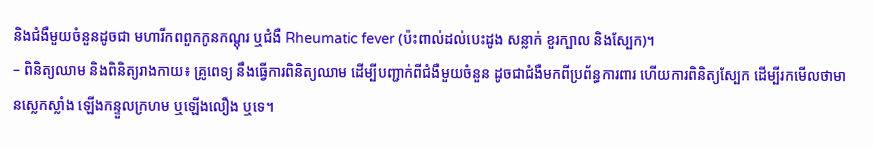និងជំងឺមួយចំនួនដូចជា មហារីកពពួកកូនកណ្តុរ ឬជំងឺ Rheumatic fever (ប៉ះពាល់ដល់បេះដូង សន្លាក់ ខួរក្បាល និងស្បែក)។
– ពិនិត្យឈាម និងពិនិត្យរាងកាយ៖ គ្រូពេទ្យ នឹងធ្វើការពិនិត្យឈាម ដើម្បីបញ្ជាក់ពីជំងឺមួយចំនួន ដូចជាជំងឺមកពីប្រព័ន្ធការពារ ហើយការពិនិត្យស្បែក ដើម្បីរកមើលថាមានស្លេកស្លាំង ឡើងកន្ទួលក្រហម ឬឡើងលឿង ឬទេ។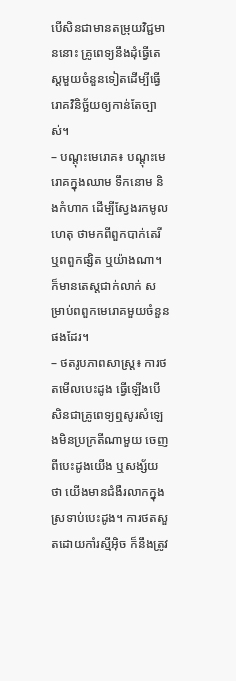បើសិនជាមានតម្រុយវិជ្ជមាននោះ គ្រូពេទ្យនឹងដុំធ្វើតេស្តមួយចំនួនទៀតដើម្បីធ្វើរោគវិនិច្ឆ័យឲ្យកាន់តែច្បាស់។
– បណ្តុះមេរោគ៖ បណ្តុះមេរោគក្នុងឈាម ទឹកនោម និងកំហាក ដើម្បីស្វែងរកមូលហេតុ ថាមកពីពួកបាក់តេរី ឬពពួកផ្សិត ឬយ៉ាងណា។ ក៏មានតេស្តជាក់លាក់ សម្រាប់ពពួកមេរោគមួយចំនួនផងដែរ។
– ថតរូបភាពសាស្រ្ត៖ ការថតមើលបេះដូង ធ្វើឡើងបើសិនជាគ្រូពេទ្យឮសូរសំឡេងមិនប្រក្រតីណាមួយ ចេញពីបេះដូងយើង ឬសង្ស័យថា យើងមានជំងឺរលាកក្នុងស្រទាប់បេះដូង។ ការថតសួតដោយកាំរស្មីអ៊ិច ក៏នឹងត្រូវ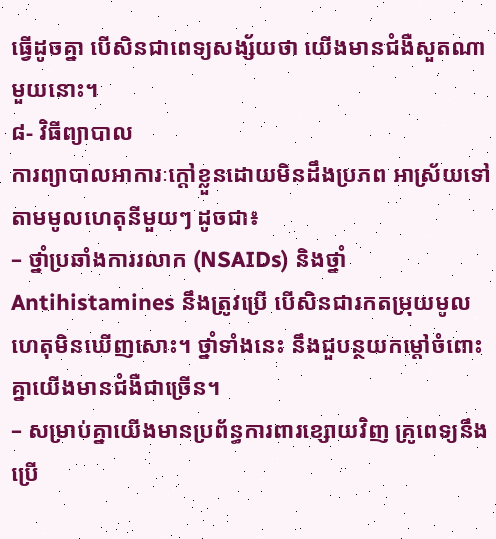ធ្វើដូចគ្នា បើសិនជាពេទ្យសង្ស័យថា យើងមានជំងឺសួតណាមួយនោះ។
៨‑ វិធីព្យាបាល
ការព្យាបាលអាការៈក្តៅខ្លួនដោយមិនដឹងប្រភព អាស្រ័យទៅតាមមូលហេតុនីមួយៗ ដូចជា៖
– ថ្នាំប្រឆាំងការរលាក (NSAIDs) និងថ្នាំ Antihistamines នឹងត្រូវប្រើ បើសិនជារកតម្រុយមូលហេតុមិនឃើញសោះ។ ថ្នាំទាំងនេះ នឹងជួបន្ថយកម្តៅចំពោះគ្នាយើងមានជំងឺជាច្រើន។
– សម្រាប់គ្នាយើងមានប្រព័ន្ធការពារខ្សោយវិញ គ្រូពេទ្យនឹងប្រើ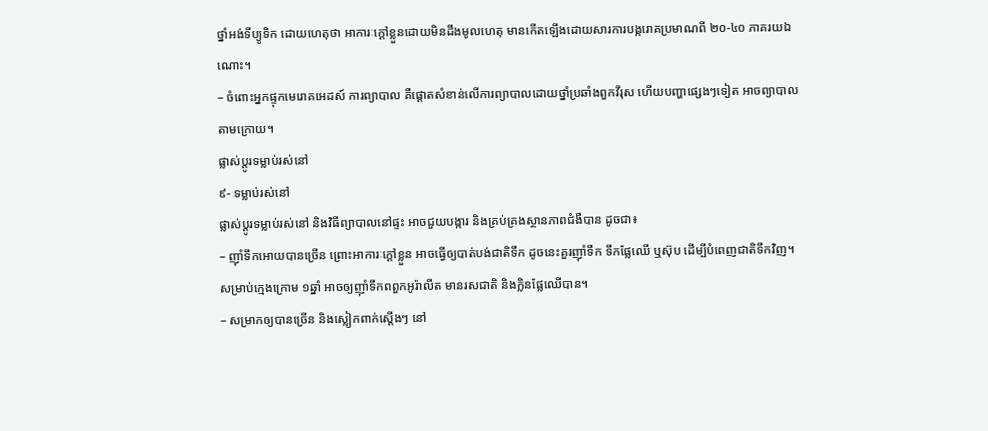ថ្នាំអង់ទីប្យូទិក ដោយហេតុថា អាការៈក្តៅខ្លួនដោយមិនដឹងមូលហេតុ មានកើតឡើងដោយសារការបង្ករោគប្រមាណពី ២០-៤០ ភាគរយឯណោះ។
– ចំពោះអ្នកផ្ទុកមេរោគអេដស៍ ការព្យាបាល គឺផ្តោតសំខាន់លើការព្យាបាលដោយថ្នាំប្រឆាំងពួកវីរុស ហើយបញ្ហាផ្សេងៗទៀត អាចព្យាបាលតាមក្រោយ។
ផ្លាស់ប្តូរទម្លាប់រស់នៅ
៩- ទម្លាប់រស់នៅ
ផ្លាស់ប្តូរទម្លាប់រស់នៅ និងវិធីព្យាបាលនៅផ្ទះ អាចជួយបង្ការ និងគ្រប់គ្រងស្ថានភាពជំងឺបាន ដូចជា៖
– ញ៉ាំទឹកអោយបានច្រើន ព្រោះអាការៈក្តៅខ្លួន អាចធ្វើឲ្យបាត់បង់ជាតិទឹក ដូចនេះគួរញ៉ាំទឹក ទឹកផ្លែឈើ ឬស៊ុប ដើម្បីបំពេញជាតិទឹកវិញ។ សម្រាប់ក្មេងក្រោម ១ឆ្នាំ អាចឲ្យញ៉ាំទឹកពពួកអូរ៉ាលីត មានរសជាតិ និងក្លិនផ្លែឈើបាន។
– សម្រាកឲ្យបានច្រើន និងស្លៀកពាក់ស្តើងៗ នៅ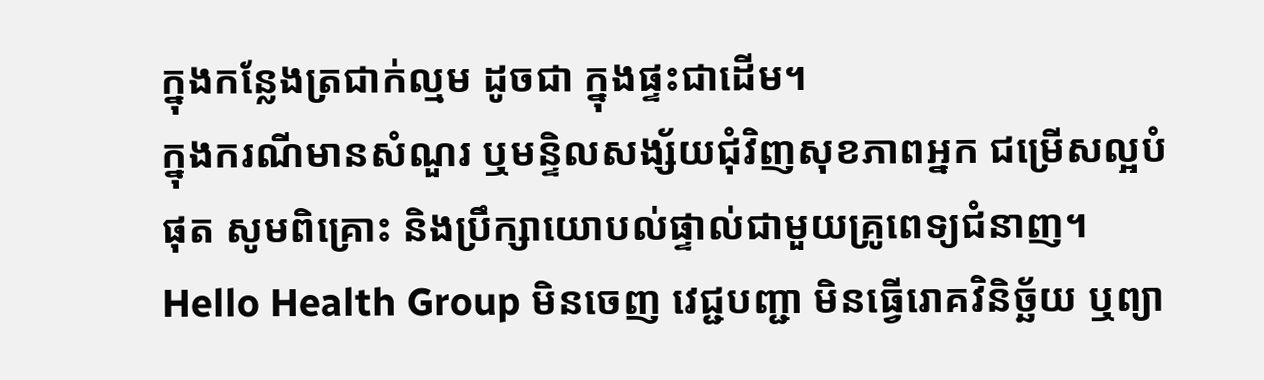ក្នុងកន្លែងត្រជាក់ល្មម ដូចជា ក្នុងផ្ទះជាដើម។
ក្នុងករណីមានសំណួរ ឬមន្ទិលសង្ស័យជុំវិញសុខភាពអ្នក ជម្រើសល្អបំផុត សូមពិគ្រោះ និងប្រឹក្សាយោបល់ផ្ទាល់ជាមួយគ្រូពេទ្យជំនាញ។ Hello Health Group មិនចេញ វេជ្ជបញ្ជា មិនធ្វើរោគវិនិច្ឆ័យ ឬព្យា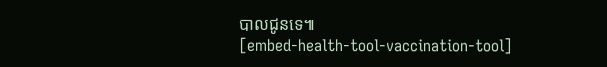បាលជូនទេ៕
[embed-health-tool-vaccination-tool]